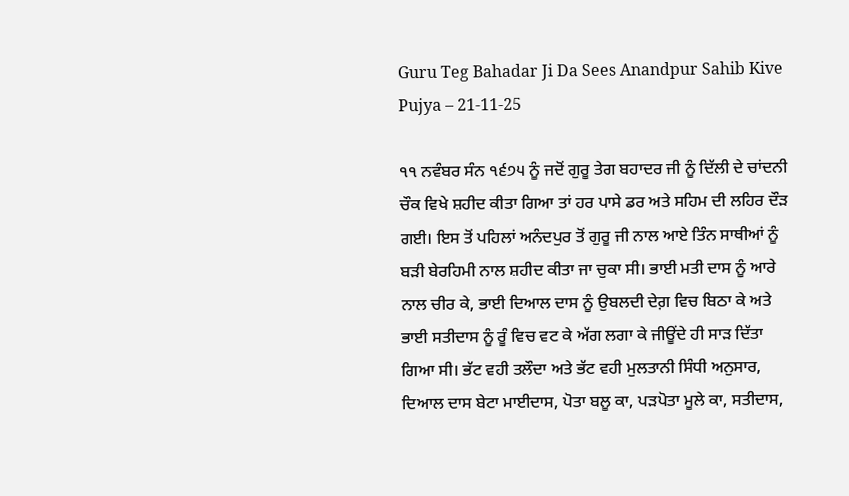Guru Teg Bahadar Ji Da Sees Anandpur Sahib Kive Pujya – 21-11-25

੧੧ ਨਵੰਬਰ ਸੰਨ ੧੬੭੫ ਨੂੰ ਜਦੋਂ ਗੁਰੂ ਤੇਗ ਬਹਾਦਰ ਜੀ ਨੂੰ ਦਿੱਲੀ ਦੇ ਚਾਂਦਨੀ ਚੌਕ ਵਿਖੇ ਸ਼ਹੀਦ ਕੀਤਾ ਗਿਆ ਤਾਂ ਹਰ ਪਾਸੇ ਡਰ ਅਤੇ ਸਹਿਮ ਦੀ ਲਹਿਰ ਦੌੜ ਗਈ। ਇਸ ਤੋਂ ਪਹਿਲਾਂ ਅਨੰਦਪੁਰ ਤੋਂ ਗੁਰੂ ਜੀ ਨਾਲ ਆਏ ਤਿੰਨ ਸਾਥੀਆਂ ਨੂੰ ਬੜੀ ਬੇਰਹਿਮੀ ਨਾਲ ਸ਼ਹੀਦ ਕੀਤਾ ਜਾ ਚੁਕਾ ਸੀ। ਭਾਈ ਮਤੀ ਦਾਸ ਨੂੰ ਆਰੇ ਨਾਲ ਚੀਰ ਕੇ, ਭਾਈ ਦਿਆਲ ਦਾਸ ਨੂੰ ਉਬਲਦੀ ਦੇਗ਼ ਵਿਚ ਬਿਠਾ ਕੇ ਅਤੇ ਭਾਈ ਸਤੀਦਾਸ ਨੂੰ ਰੂੰ ਵਿਚ ਵਟ ਕੇ ਅੱਗ ਲਗਾ ਕੇ ਜੀਊਂਦੇ ਹੀ ਸਾੜ ਦਿੱਤਾ ਗਿਆ ਸੀ। ਭੱਟ ਵਹੀ ਤਲੌਦਾ ਅਤੇ ਭੱਟ ਵਹੀ ਮੁਲਤਾਨੀ ਸਿੰਧੀ ਅਨੁਸਾਰ, ਦਿਆਲ ਦਾਸ ਬੇਟਾ ਮਾਈਦਾਸ, ਪੋਤਾ ਬਲੂ ਕਾ, ਪੜਪੋਤਾ ਮੂਲੇ ਕਾ, ਸਤੀਦਾਸ,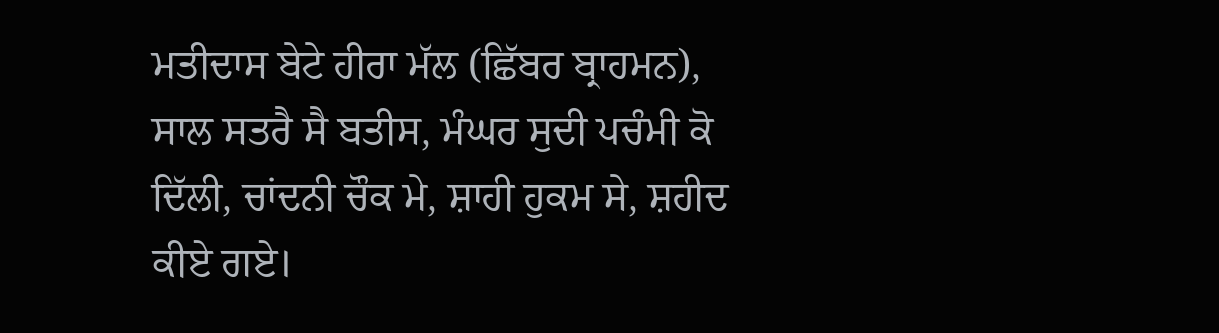ਮਤੀਦਾਸ ਬੇਟੇ ਹੀਰਾ ਮੱਲ (ਛਿੱਬਰ ਬ੍ਰਾਹਮਨ), ਸਾਲ ਸਤਰੈ ਸੈ ਬਤੀਸ, ਮੰਘਰ ਸੁਦੀ ਪਚੰਮੀ ਕੋ ਦਿੱਲੀ, ਚਾਂਦਨੀ ਚੌਕ ਮੇ, ਸ਼ਾਹੀ ਹੁਕਮ ਸੇ, ਸ਼ਹੀਦ ਕੀਏ ਗਏ।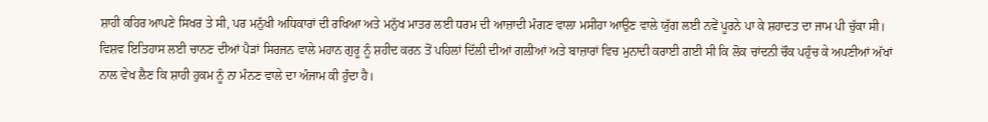ਸ਼ਾਹੀ ਕਹਿਰ ਆਪਣੇ ਸਿਖਰ ਤੇ ਸੀ, ਪਰ ਮਨੁੱਖੀ ਅਧਿਕਾਰਾਂ ਦੀ ਰਖਿਆ ਅਤੇ ਮਨੁੱਖ ਮਾਤਰ ਲਈ ਧਰਮ ਦੀ ਆਜ਼ਾਦੀ ਮੰਗਣ ਵਾਲਾ ਮਸੀਹਾ ਆਉਣ ਵਾਲੇ ਯੁੱਗ ਲਈ ਨਵੇਂ ਪੂਰਨੇ ਪਾ ਕੇ ਸ਼ਹਾਦਤ ਦਾ ਜਾਮ ਪੀ ਚੁੱਕਾ ਸੀ। ਵਿਸ਼ਵ ਇਤਿਹਾਸ ਲਈ ਚਾਨਣ ਦੀਆਂ ਪੈੜਾਂ ਸਿਰਜਨ ਵਾਲੇ ਮਹਾਨ ਗੁਰੂ ਨੂੰ ਸ਼ਹੀਦ ਕਰਨ ਤੋਂ ਪਹਿਲਾਂ ਦਿੱਲੀ ਦੀਆਂ ਗਲੀਆਂ ਅਤੇ ਬਾਜ਼ਾਰਾਂ ਵਿਚ ਮੁਨਾਦੀ ਕਰਾਈ ਗਈ ਸੀ ਕਿ ਲੋਕ ਚਾਂਦਨੀ ਚੌਕ ਪਹੁੰਚ ਕੇ ਅਪਣੀਆਂ ਅੱਖਾਂ ਨਾਲ ਵੇਖ ਲੈਣ ਕਿ ਸ਼ਾਹੀ ਹੁਕਮ ਨੂੰ ਨਾ ਮੰਨਣ ਵਾਲੇ ਦਾ ਅੰਜਾਮ ਕੀ ਹੁੰਦਾ ਹੈ।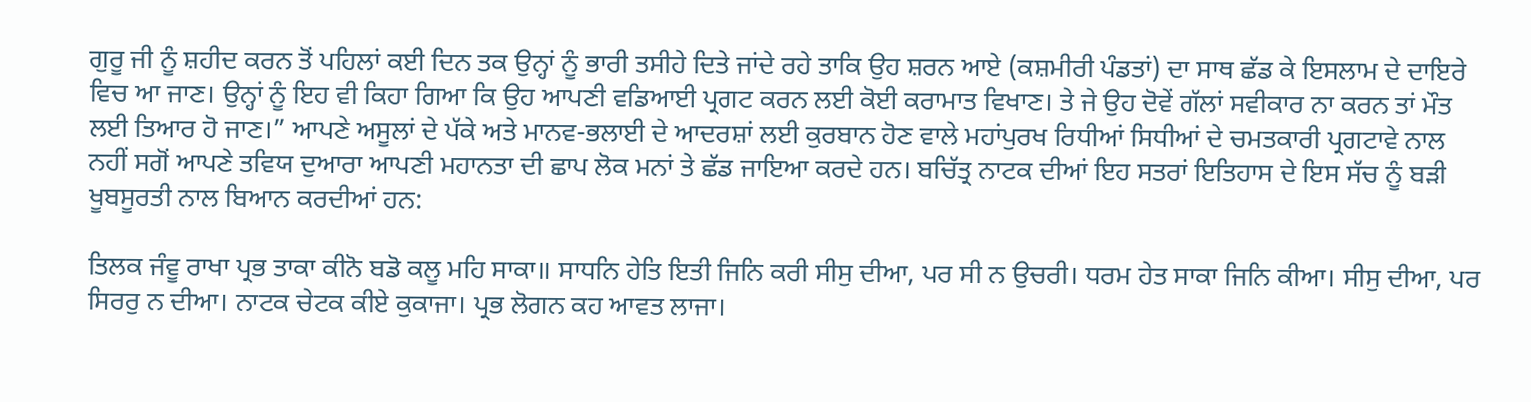ਗੁਰੂ ਜੀ ਨੂੰ ਸ਼ਹੀਦ ਕਰਨ ਤੋਂ ਪਹਿਲਾਂ ਕਈ ਦਿਨ ਤਕ ਉਨ੍ਹਾਂ ਨੂੰ ਭਾਰੀ ਤਸੀਹੇ ਦਿਤੇ ਜਾਂਦੇ ਰਹੇ ਤਾਕਿ ਉਹ ਸ਼ਰਨ ਆਏ (ਕਸ਼ਮੀਰੀ ਪੰਡਤਾਂ) ਦਾ ਸਾਥ ਛੱਡ ਕੇ ਇਸਲਾਮ ਦੇ ਦਾਇਰੇ ਵਿਚ ਆ ਜਾਣ। ਉਨ੍ਹਾਂ ਨੂੰ ਇਹ ਵੀ ਕਿਹਾ ਗਿਆ ਕਿ ਉਹ ਆਪਣੀ ਵਡਿਆਈ ਪ੍ਰਗਟ ਕਰਨ ਲਈ ਕੋਈ ਕਰਾਮਾਤ ਵਿਖਾਣ। ਤੇ ਜੇ ਉਹ ਦੋਵੇਂ ਗੱਲਾਂ ਸਵੀਕਾਰ ਨਾ ਕਰਨ ਤਾਂ ਮੌਤ ਲਈ ਤਿਆਰ ਹੋ ਜਾਣ।” ਆਪਣੇ ਅਸੂਲਾਂ ਦੇ ਪੱਕੇ ਅਤੇ ਮਾਨਵ-ਭਲਾਈ ਦੇ ਆਦਰਸ਼ਾਂ ਲਈ ਕੁਰਬਾਨ ਹੋਣ ਵਾਲੇ ਮਹਾਂਪੁਰਖ ਰਿਧੀਆਂ ਸਿਧੀਆਂ ਦੇ ਚਮਤਕਾਰੀ ਪ੍ਰਗਟਾਵੇ ਨਾਲ ਨਹੀਂ ਸਗੋਂ ਆਪਣੇ ਤਵਿਯ ਦੁਆਰਾ ਆਪਣੀ ਮਹਾਨਤਾ ਦੀ ਛਾਪ ਲੋਕ ਮਨਾਂ ਤੇ ਛੱਡ ਜਾਇਆ ਕਰਦੇ ਹਨ। ਬਚਿੱਤ੍ਰ ਨਾਟਕ ਦੀਆਂ ਇਹ ਸਤਰਾਂ ਇਤਿਹਾਸ ਦੇ ਇਸ ਸੱਚ ਨੂੰ ਬੜੀ ਖੂਬਸੂਰਤੀ ਨਾਲ ਬਿਆਨ ਕਰਦੀਆਂ ਹਨ:

ਤਿਲਕ ਜੰਵੂ ਰਾਖਾ ਪ੍ਰਭ ਤਾਕਾ ਕੀਨੋ ਬਡੋ ਕਲੂ ਮਹਿ ਸਾਕਾ॥ ਸਾਧਨਿ ਹੇਤਿ ਇਤੀ ਜਿਨਿ ਕਰੀ ਸੀਸੁ ਦੀਆ, ਪਰ ਸੀ ਨ ਉਚਰੀ। ਧਰਮ ਹੇਤ ਸਾਕਾ ਜਿਨਿ ਕੀਆ। ਸੀਸੁ ਦੀਆ, ਪਰ ਸਿਰਰੁ ਨ ਦੀਆ। ਨਾਟਕ ਚੇਟਕ ਕੀਏ ਕੁਕਾਜਾ। ਪ੍ਰਭ ਲੋਗਨ ਕਹ ਆਵਤ ਲਾਜਾ।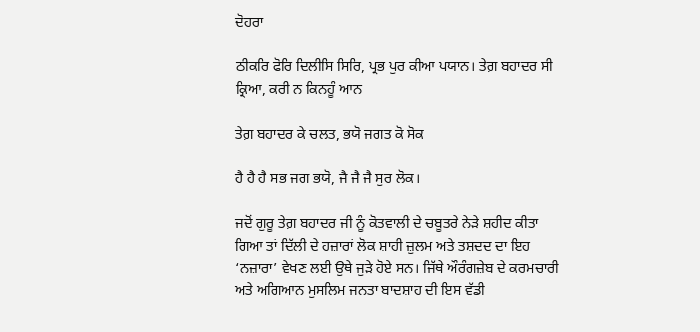ਦੋਹਰਾ

ਠੀਕਰਿ ਫੋਰਿ ਦਿਲੀਸਿ ਸਿਰਿ, ਪ੍ਰਭ ਪੁਰ ਕੀਆ ਪਯਾਨ। ਤੇਗ਼ ਬਹਾਦਰ ਸੀ ਕ੍ਰਿਆ, ਕਰੀ ਨ ਕਿਨਹੂੰ ਆਨ

ਤੇਗ਼ ਬਹਾਦਰ ਕੇ ਚਲਤ, ਭਯੋ ਜਗਤ ਕੋ ਸੋਕ

ਹੈ ਹੈ ਹੈ ਸਭ ਜਗ ਭਯੋ, ਜੈ ਜੈ ਜੈ ਸੁਰ ਲੋਕ।

ਜਦੋਂ ਗੁਰੂ ਤੇਗ਼ ਬਹਾਦਰ ਜੀ ਨੂੰ ਕੋਤਵਾਲੀ ਦੇ ਚਬੂਤਰੇ ਨੇੜੇ ਸ਼ਹੀਦ ਕੀਤਾ ਗਿਆ ਤਾਂ ਦਿੱਲੀ ਦੇ ਹਜ਼ਾਰਾਂ ਲੋਕ ਸ਼ਾਹੀ ਜ਼ੁਲਮ ਅਤੇ ਤਸ਼ਦਦ ਦਾ ਇਹ ‘ਨਜ਼ਾਰਾ’ ਵੇਖਣ ਲਈ ਉਥੇ ਜੁੜੇ ਹੋਏ ਸਨ। ਜਿੱਥੇ ਔਰੰਗਜ਼ੇਬ ਦੇ ਕਰਮਚਾਰੀ ਅਤੇ ਅਗਿਆਨ ਮੁਸਲਿਮ ਜਨਤਾ ਬਾਦਸ਼ਾਹ ਦੀ ਇਸ ਵੱਡੀ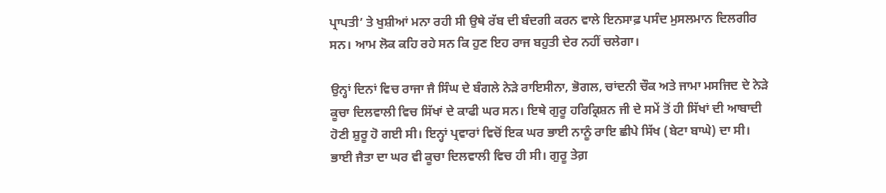ਪ੍ਰਾਪਤੀ’ ਤੇ ਖੁਸ਼ੀਆਂ ਮਨਾ ਰਹੀ ਸੀ ਉਥੇ ਰੱਬ ਦੀ ਬੰਦਗੀ ਕਰਨ ਵਾਲੇ ਇਨਸਾਫ਼ ਪਸੰਦ ਮੁਸਲਮਾਨ ਦਿਲਗੀਰ ਸਨ। ਆਮ ਲੋਕ ਕਹਿ ਰਹੇ ਸਨ ਕਿ ਹੁਣ ਇਹ ਰਾਜ ਬਹੁਤੀ ਦੇਰ ਨਹੀਂ ਚਲੇਗਾ।

ਉਨ੍ਹਾਂ ਦਿਨਾਂ ਵਿਚ ਰਾਜਾ ਜੈ ਸਿੰਘ ਦੇ ਬੰਗਲੇ ਨੇੜੇ ਰਾਇਸੀਨਾ, ਭੋਗਲ, ਚਾਂਦਨੀ ਚੌਕ ਅਤੇ ਜਾਮਾ ਮਸਜਿਦ ਦੇ ਨੇੜੇ ਕੂਚਾ ਦਿਲਵਾਲੀ ਵਿਚ ਸਿੱਖਾਂ ਦੇ ਕਾਫੀ ਘਰ ਸਨ। ਇਥੇ ਗੁਰੂ ਹਰਿਕ੍ਰਿਸ਼ਨ ਜੀ ਦੇ ਸਮੇਂ ਤੋਂ ਹੀ ਸਿੱਖਾਂ ਦੀ ਆਬਾਦੀ ਹੋਣੀ ਸ਼ੁਰੂ ਹੋ ਗਈ ਸੀ। ਇਨ੍ਹਾਂ ਪ੍ਰਵਾਰਾਂ ਵਿਚੋਂ ਇਕ ਘਰ ਭਾਈ ਨਾਨੂੰ ਰਾਇ ਛੀਪੇ ਸਿੱਖ (ਬੇਟਾ ਬਾਘੇ) ਦਾ ਸੀ। ਭਾਈ ਜੈਤਾ ਦਾ ਘਰ ਵੀ ਕੂਚਾ ਦਿਲਵਾਲੀ ਵਿਚ ਹੀ ਸੀ। ਗੁਰੂ ਤੇਗ਼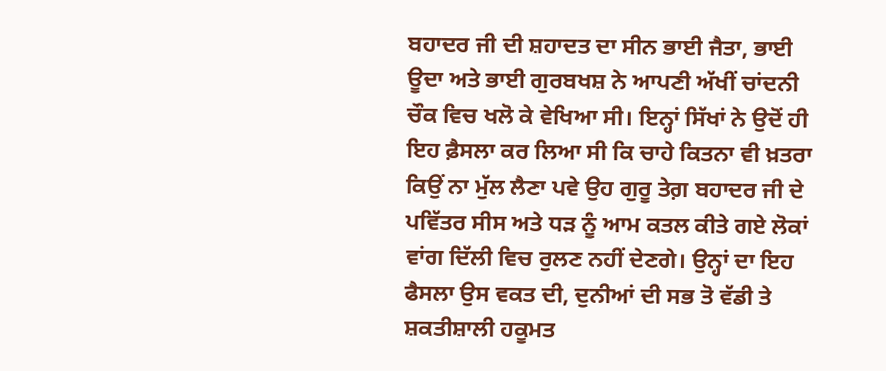ਬਹਾਦਰ ਜੀ ਦੀ ਸ਼ਹਾਦਤ ਦਾ ਸੀਨ ਭਾਈ ਜੈਤਾ, ਭਾਈ ਊਦਾ ਅਤੇ ਭਾਈ ਗੁਰਬਖਸ਼ ਨੇ ਆਪਣੀ ਅੱਖੀਂ ਚਾਂਦਨੀ ਚੌਕ ਵਿਚ ਖਲੋ ਕੇ ਵੇਖਿਆ ਸੀ। ਇਨ੍ਹਾਂ ਸਿੱਖਾਂ ਨੇ ਉਦੋਂ ਹੀ ਇਹ ਫ਼ੈਸਲਾ ਕਰ ਲਿਆ ਸੀ ਕਿ ਚਾਹੇ ਕਿਤਨਾ ਵੀ ਖ਼ਤਰਾ ਕਿਉਂ ਨਾ ਮੁੱਲ ਲੈਣਾ ਪਵੇ ਉਹ ਗੁਰੂ ਤੇਗ਼ ਬਹਾਦਰ ਜੀ ਦੇ ਪਵਿੱਤਰ ਸੀਸ ਅਤੇ ਧੜ ਨੂੰ ਆਮ ਕਤਲ ਕੀਤੇ ਗਏ ਲੋਕਾਂ ਵਾਂਗ ਦਿੱਲੀ ਵਿਚ ਰੁਲਣ ਨਹੀਂ ਦੇਣਗੇ। ਉਨ੍ਹਾਂ ਦਾ ਇਹ ਫੈਸਲਾ ਉਸ ਵਕਤ ਦੀ, ਦੁਨੀਆਂ ਦੀ ਸਭ ਤੋ ਵੱਡੀ ਤੇ ਸ਼ਕਤੀਸ਼ਾਲੀ ਹਕੂਮਤ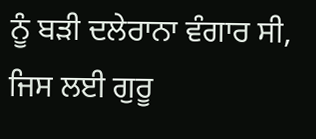ਨੂੰ ਬੜੀ ਦਲੇਰਾਨਾ ਵੰਗਾਰ ਸੀ, ਜਿਸ ਲਈ ਗੁਰੂ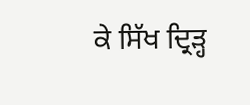ਕੇ ਸਿੱਖ ਦ੍ਰਿੜ੍ਹ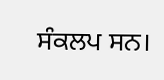ਸੰਕਲਪ ਸਨ।